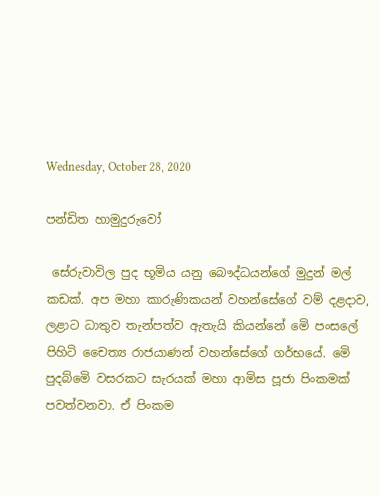Wednesday, October 28, 2020

පන්ඩිත හාමුදුරුවෝ

 සේරුවාවිල පුද භූමිය යනු බෞද්ධයන්ගේ මුදුන් මල් කඩක්. අප මහා කාරුණිකයන් වහන්සේගේ වම් දළදාව, ලළාට ධාතුව තැන්පත්ව ඇතැයි කියන්නේ මෙි පංසලේ පිහිටි චෛත්‍ය රාජයාණන් වහන්සේගේ ගර්භයේ. මෙි පුදබ්මෙි වසරකට සැරයක් මහා ආමිස පූජා පිංකමක් පවත්වනවා. ඒ පිංකම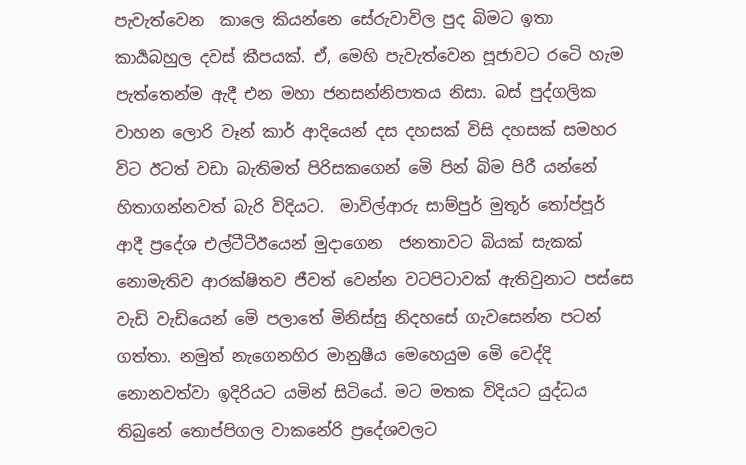පැවැත්වෙන  කාලෙ කියන්නෙ සේරුවාවිල පුද බිමට ඉතා කාර්‍යබහුල දවස් කීපයක්. ඒ, මෙහි පැවැත්වෙන පූජාවට රටෙි හැම පැත්තෙන්ම ඇදී එන මහා ජනසන්නිපාතය නිසා. බස් පුද්ගලික වාහන ලොරි වෑන් කාර් ආදියෙන් දස දහසක් විසි දහසක් සමහර විට ඊටත් වඩා බැතිමත් පිරිසකගෙන් මෙි පින් බිම පිරී යන්නේ හිතාගන්නවත් බැරි විදියට.  මාවිල්ආරු සාම්පුර් මුතූර් තෝප්පූර් ආදී ප්‍රදේශ එල්ටීටීඊයෙන් මුදාගෙන  ජනතාවට බියක් සැකක් නොමැතිව ආරක්ෂිතව ජීවත් වෙන්න වටපිටාවක් ඇතිවුනාට පස්සෙ වැඩි වැඩියෙන් මෙි පලාතේ මිනිස්සු නිදහසේ ගැවසෙන්න පටන් ගත්තා. නමුත් නැගෙනහිර මානුෂීය මෙහෙයුම මෙි වෙද්දි නොනවත්වා ඉදිරියට යමින් සිටියේ. මට මතක විදියට යුද්ධය තිබුනේ තොප්පිගල වාකනේරි ප්‍රදේශවලට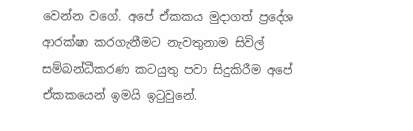වෙන්න වගේ. අපේ ඒකකය මුදාගත් ප්‍රදේශ ආරක්ෂා කරගැනීමට නැවතුනාම සිවිල් සම්බන්ධීකරණ කටයුතු පවා සිදුකිරීම අපේ ඒකකයෙන් ඉමයි ඉටුවුනේ.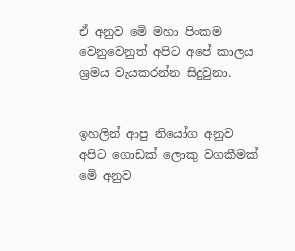ඒ අනුව මෙි මහා පිංකම වෙනුවෙනුත් අපිට අපේ කාලය ශ්‍රමය වැයකරන්න සිදුවුනා.


ඉහලින් ආපු නියෝග අනුව අපිට ගොඩක් ලොකු වගකීමක් මෙි අනුව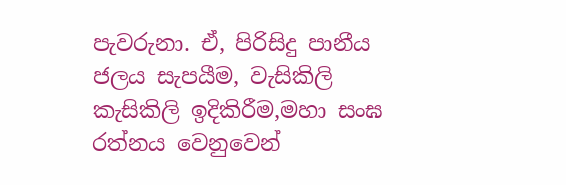පැවරුනා. ඒ, පිරිසිදු පානීය ජලය සැපයීම, වැසිකිලි කැසිකිලි ඉදිකිරීම,මහා සංඝ රත්නය වෙනුවෙන්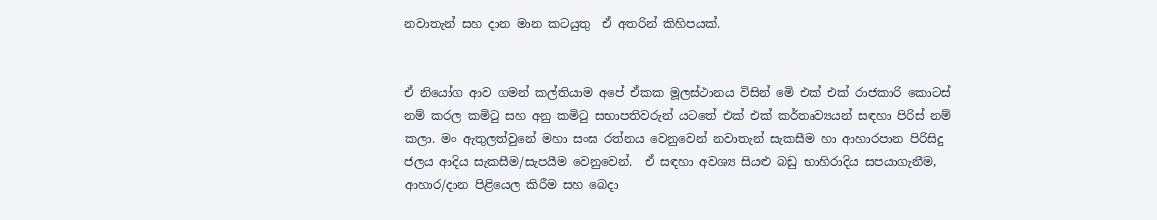නවාතැන් සහ දාන මාන කටයුතු  ඒ අතරින් කිහිපයක්.


ඒ නියෝග ආව ගමන් කල්තියාම අපේ ඒකක මූලස්ථානය විසින් මෙි එක් එක් රාජකාරි කොටස් නම් කරල කමිටු සහ අනු කමිටු සභාපතිවරුන් යටතේ එක් එක් කර්තෘව්‍යයන් සඳහා පිරිස් නම් කලා. මං ඇතුලත්වුනේ මහා සංඝ රත්නය වෙනුවෙන් නවාතැන් සැකසීම හා ආහාරපාන පිරිසිදු ජලය ආදිය සැකසීම/සැපයීම වෙනුවෙන්.  ඒ සඳහා අවශ්‍ය සියළු බඩු භාහිරාදිය සපයාගැනීම, ආහාර/දාන පිළියෙල කිරීම සහ බෙදා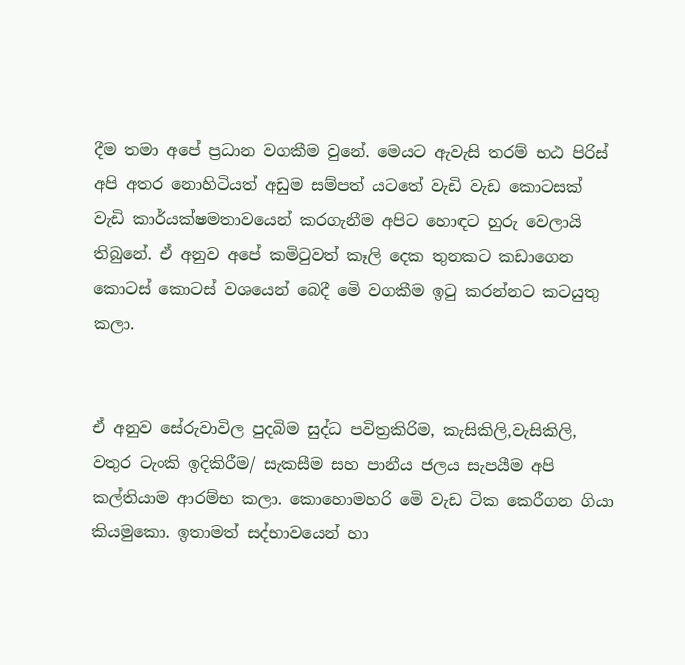දීම තමා අපේ ප්‍රධාන වගකීම වුනේ. මෙයට ඇවැසි තරම් භඨ පිරිස් අපි අතර නොහිටියත් අඩුම සම්පත් යටතේ වැඩි වැඩ කොටසක් වැඩි කාර්යක්ෂමතාවයෙන් කරගැනීම අපිට හොඳට හුරු වෙලායි තිබුනේ. ඒ අනුව අපේ කමිටුවත් කෑලි දෙක තුනකට කඩාගෙන කොටස් කොටස් වශයෙන් බෙදී මෙි වගකීම ඉටු කරන්නට කටයුතු කලා.


ඒ අනුව සේරුවාවිල පුදබිම සුද්ධ පවිත්‍රකිරිම, කැසිකිලි,වැසිකිලි, වතුර ටැංකි ඉදිකිරීම/ සැකසීම සහ පානීය ජලය සැපයීම අපි කල්තියාම ආරම්භ කලා. කොහොමහරි මෙි වැඩ ටික කෙරීගන ගියා කියමුකො. ඉතාමත් සද්භාවයෙන් හා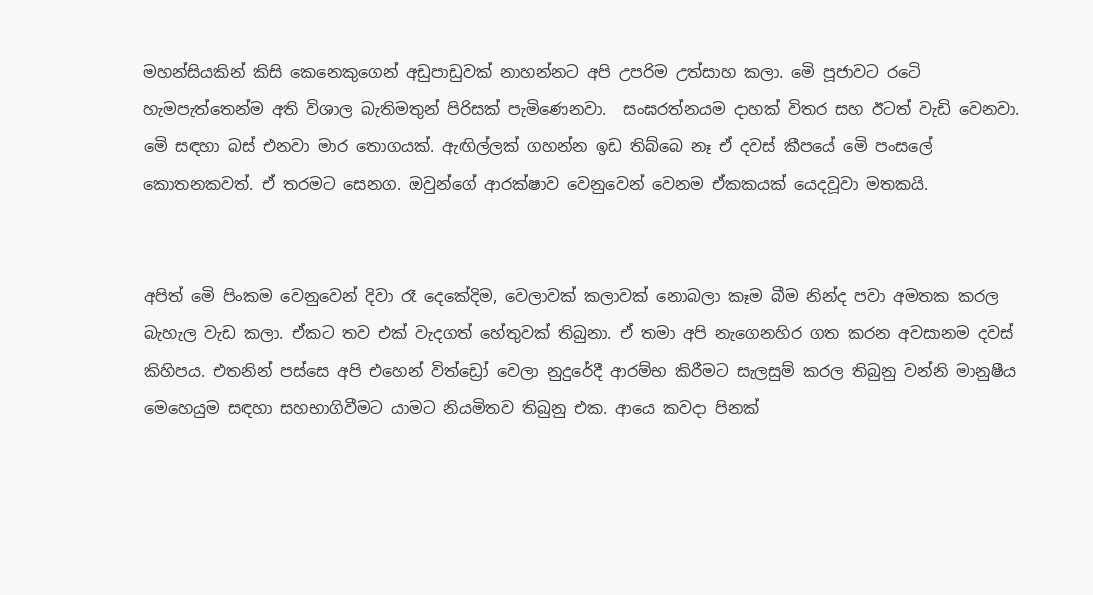මහන්සියකින් කිසි කෙනෙකුගෙන් අඩුපාඩුවක් නාහන්නට අපි උපරිම උත්සාහ කලා. මෙි පූජාවට රටෙි හැමපැත්තෙන්ම අති විශාල බැතිමතුන් පිරිසක් පැමිණෙනවා.  සංඝරත්නයම දාහක් විතර සහ ඊටත් වැඩි වෙනවා. මෙි සඳහා බස් එනවා මාර තොගයක්. ඇඟිල්ලක් ගහන්න ඉඩ තිබ්බෙ නෑ ඒ දවස් කීපයේ මෙි පංසලේ කොතනකවත්. ඒ තරමට සෙනග. ඔවුන්ගේ ආරක්ෂාව වෙනුවෙන් වෙනම ඒකකයක් යෙදවූවා මතකයි.


අපිත් මෙි පිංකම වෙනුවෙන් දිවා රෑ දෙකේදිම, වෙලාවක් කලාවක් නොබලා කෑම බීම නින්ද පවා අමතක කරල බැහැල වැඩ කලා. ඒකට තව එක් වැදගත් හේතුවක් තිබුනා. ඒ තමා අපි නැගෙනහිර ගත කරන අවසානම දවස් කිහිපය. එතනින් පස්සෙ අපි එහෙන් විත්ඩ්‍රෝ වෙලා නුදුරේදී ආරම්භ කිරීමට සැලසුම් කරල තිබුනු වන්නි මානුෂීය මෙහෙයුම සඳහා සහභාගිවීමට යාමට නියමිතව තිබුනු එක. ආයෙ කවදා පිනක්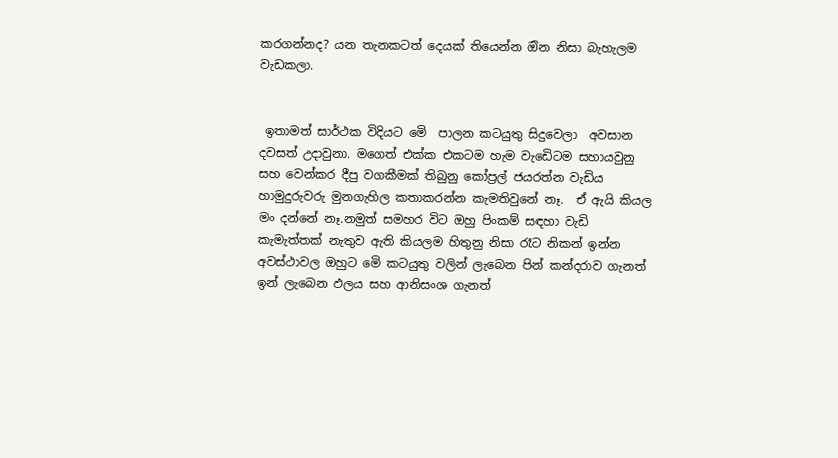කරගන්නද? යන තැනකටත් දෙයක් තියෙන්න ඔින නිසා බැහැලම වැඩකලා.


 ඉතාමත් සාර්ථක විදියට මෙි  පාලන කටයුතු සිදුවෙලා  අවසාන දවසත් උදාවුනා. මගෙත් එක්ක එකටම හැම වැඩෙිටම සහායවුනු සහ වෙන්කර දීපු වගකීමක් තිබුනු කෝප්‍රල් ජයරත්න වැඩිය හාමුදුරුවරු මුනගැහිල කතාකරන්න කැමතිවුනේ නෑ.  ඒ ඇයි කියල මං දන්නේ නෑ.නමුත් සමහර විට ඔහු පිංකම් සඳහා වැඩි කැමැත්තක් නැතුව ඇති කියලම හිතුනු නිසා රෑට නිකන් ඉන්න අවස්ථාවල ඔහුට මෙි කටයුතු වලින් ලැබෙන පින් කන්දරාව ගැනත් ඉන් ලැබෙන ඵලය සහ ආනිසංශ ගැනත්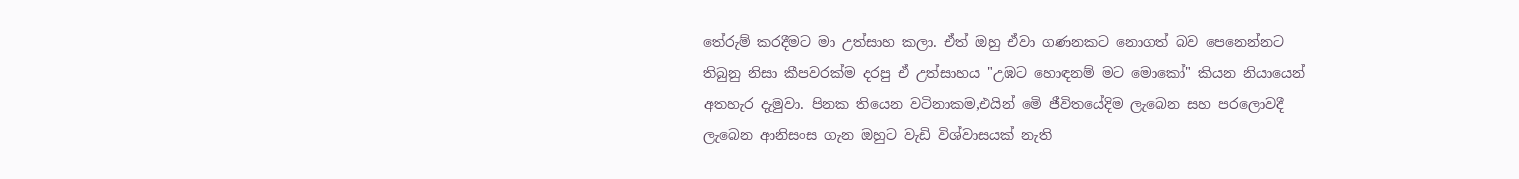තේරුම් කරදීමට මා උත්සාහ කලා. ඒත් ඔහු ඒවා ගණනකට නොගත් බව පෙනෙන්නට තිබුනු නිසා කීපවරක්ම දරපු ඒ උත්සාහය "උඹට හොඳනම් මට මොකෝ" කියන නියායෙන් අතහැර දැමුවා. පිනක තියෙන වටිනාකම,එයින් මෙි ජීවිතයේදිම ලැබෙන සහ පරලොවදී ලැබෙන ආනිසංස ගැන ඔහුට වැඩි විශ්වාසයක් නැති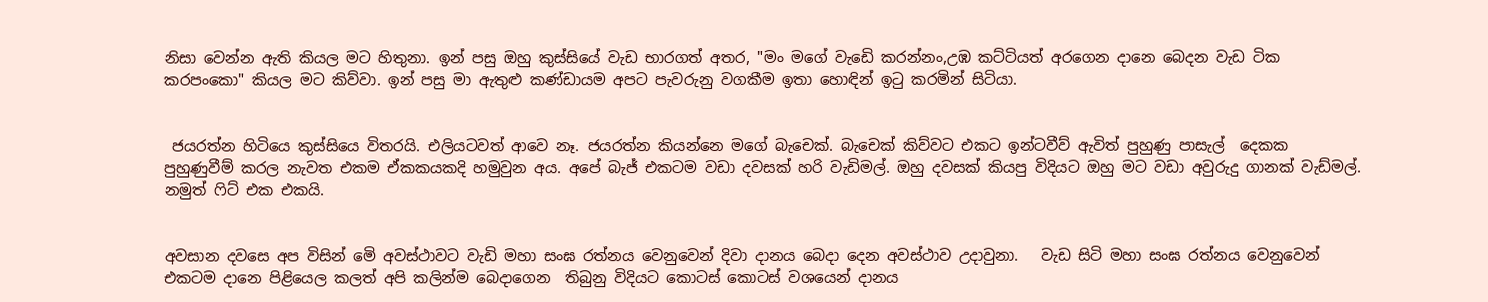නිසා වෙන්න ඇති කියල මට හිතුනා. ඉන් පසු ඔහු කුස්සියේ වැඩ භාරගත් අතර, "මං මගේ වැඩෙි කරන්නං,උඹ කට්ටියත් අරගෙන දානෙ බෙදන වැඩ ටික කරපංකො" කියල මට කිව්වා. ඉන් පසු මා ඇතුළු කණ්ඩායම අපට පැවරුනු වගකීම ඉතා හොඳින් ඉටු කරමින් සිටියා.


 ජයරත්න හිටියෙ කුස්සියෙ විතරයි. එලියටවත් ආවෙ නෑ. ජයරත්න කියන්නෙ මගේ බැචෙක්. බැචෙක් කිව්වට එකට ඉන්ටවීව් ඇවිත් පුහුණු පාසැල්  දෙකක පුහුණුවීම් කරල නැවත එකම ඒකකයකදි හමුවුන අය. අපේ බැජ් එකටම වඩා දවසක් හරි වැඩිමල්. ඔහු දවසක් කියපු විදියට ඔහු මට වඩා අවුරුදු ගානක් වැඩ්මල්. නමුත් ෆිට් එක එකයි.


අවසාන දවසෙ අප විසින් මෙි අවස්ථාවට වැඩි මහා සංඝ රත්නය වෙනුවෙන් දිවා දානය බෙදා දෙන අවස්ථාව උදාවුනා.   වැඩ සිටි මහා සංඝ රත්නය වෙනුවෙන් එකටම දානෙ පිළියෙල කලත් අපි කලින්ම බෙදාගෙන  තිබුනු විදියට කොටස් කොටස් වශයෙන් දානය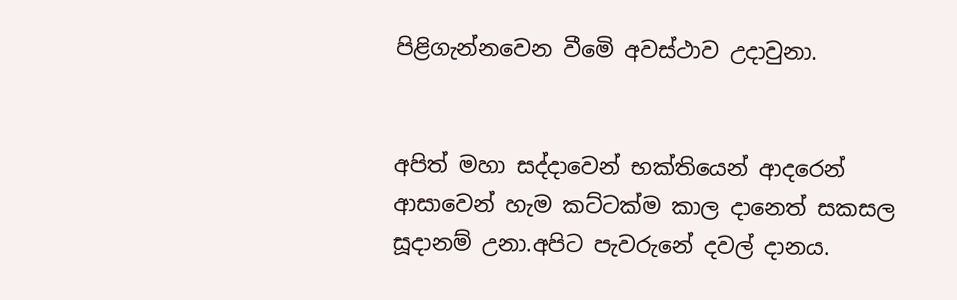පිළිගැන්නවෙන වීමෙි අවස්ථාව උදාවුනා.


අපිත් මහා සද්දාවෙන් භක්තියෙන් ආදරෙන් ආසාවෙන් හැම කට්ටක්ම කාල දානෙත් සකසල සූදානම් උනා.අපිට පැවරුනේ දවල් දානය.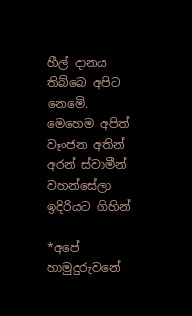හීල් දානය තිබ්බෙ අපිට නෙමෙි. මෙහෙම අපිත් වෑංජන අතින් අරන් ස්වාමීන් වහන්සේලා ඉදිරියට ගිහින්

*අපේ හාමුදුරුවනේ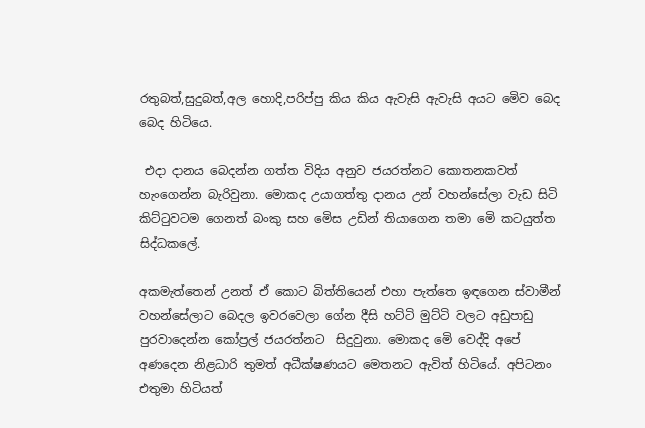රතුබත්,සුදුබත්,අල හොදි,පරිප්පු කිය කිය ඇවැසි ඇවැසි අයට මෙිව බෙද බෙද හිටියෙ.

 එදා දානය බෙදන්න ගත්ත විදිය අනුව ජයරත්නට කොතනකවත් හැංගෙන්න බැරිවුනා. මොකද උයාගත්තු දානය උන් වහන්සේලා වැඩ සිටි කිට්ටුවටම ගෙනත් බංකු සහ මෙිස උඩින් තියාගෙන තමා මෙි කටයුත්ත සිද්ධකලේ.

අකමැත්තෙන් උනත් ඒ කොට බිත්තියෙන් එහා පැත්තෙ ඉඳගෙන ස්වාමීන් වහන්සේලාට බෙදල ඉවරවෙලා ගේන දීසි හට්ටි මුට්ටි වලට අඩුපාඩු පුරවාදෙන්න කෝප්‍රල් ජයරත්නට  සිදුවුනා. මොකද මෙි වෙද්දි අපේ අණදෙන නිළධාරි තුමත් අධීක්ෂණයට මෙතනට ඇවිත් හිටියේ. අපිටනං එතුමා හිටියත්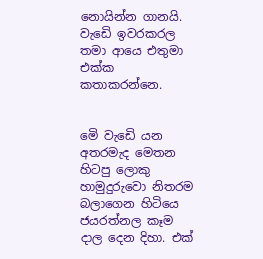නොයින්න ගානයි. වැඩෙි ඉවරකරල තමා ආයෙ එතුමා එක්ක කතාකරන්නෙ.


මෙි වැඩෙි යන අතරමැද මෙතන හිටපු ලොකු හාමුදුරුවො නිතරම බලාගෙන හිටියෙ ජයරත්නල කෑම දාල දෙන දිහා. එක්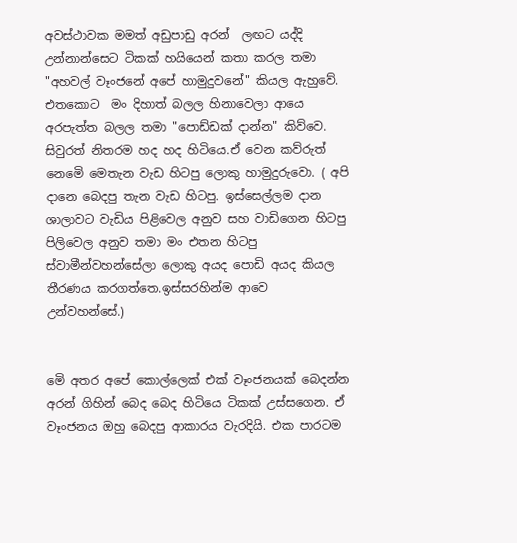අවස්ථාවක මමත් අඩුපාඩු අරන්  ලඟට යද්දි උන්නාන්සෙට ටිකක් හයියෙන් කතා කරල තමා "අහවල් වෑංජනේ අපේ හාමුදුවනේ" කියල ඇහුවේ. එතකොට  මං දිහාත් බලල හිනාවෙලා ආයෙ අරපැත්ත බලල තමා "පොඩ්ඩක් දාන්න" කිව්වෙ. සිවුරත් නිතරම හද හද හිටියෙ.ඒ වෙන කව්රුත් නෙමෙි මෙතැන වැඩ හිටපු ලොකු හාමුදුරුවො. ( අපි දානෙ බෙදපු තැන වැඩ හිටපු. ඉස්සෙල්ලම දාන ශාලාවට වැඩිය පිළිවෙල අනුව සහ වාඩිගෙන හිටපු පිලිවෙල අනුව තමා මං එතන හිටපු ස්වාමීන්වහන්සේලා ලොකු අයද පොඩි අයද කියල තීරණය කරගත්තෙ.ඉස්සරහින්ම ආවෙ උන්වහන්සේ.)


මෙි අතර අපේ කොල්ලෙක් එක් වෑංජනයක් බෙදන්න අරන් ගිහින් බෙද බෙද හිටියෙ ටිකක් උස්සගෙන. ඒ වෑංජනය ඔහු බෙදපු ආකාරය වැරදියි. එක පාරටම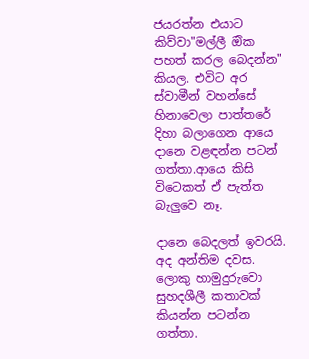ජයරත්න එයාට කිව්වා"මල්ලී ඔික පහත් කරල බෙදන්න" කියල. එවිට අර ස්වාමීන් වහන්සේ හිනාවෙලා පාත්තරේ දිහා බලාගෙන ආයෙ දානෙ වළඳන්න පටන් ගත්තා.ආයෙ කිසි විටෙකත් ඒ පැත්ත බැලුවෙ නෑ.

දානෙ බෙදලත් ඉවරයි. අද අන්තිම දවස. ලොකු හාමුදුරුවො සුහදශීලී කතාවක් කියන්න පටන්න ගත්තා.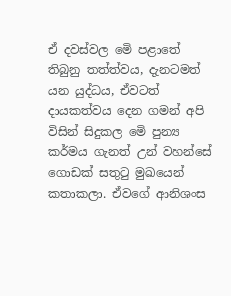ඒ දවස්වල මෙි පළාතේ තිබුනු තත්ත්වය, දැනටමත් යන යුද්ධය, ඒවටත් දායකත්වය දෙන ගමන් අපි විසින් සිදුකල මෙි පුන්‍ය කර්මය ගැනත් උන් වහන්සේ ගොඩක් සතුටු මුඛයෙන් කතාකලා. ඒවගේ ආනිශංස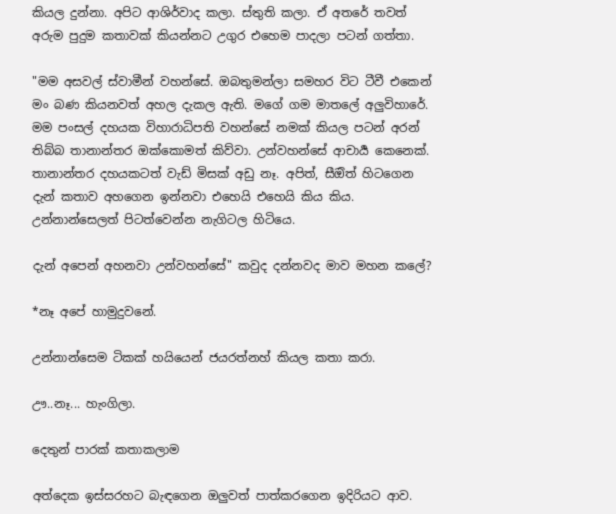කියල දුන්නා. අපිට ආශිර්වාද කලා. ස්තුති කලා. ඒ අතරේ තවත් අරුම පුදුම කතාවක් කියන්නට උගුර එහෙම පාදලා පටන් ගත්තා.

"මම අසවල් ස්වාමීන් වහන්සේ. ඔබතුමන්ලා සමහර විට ටීවී එකෙන් මං බණ කියනවත් අහල දැකල ඇති. මගේ ගම මාතලේ අලුවිහාරේ. මම පංසල් දහයක විහාරාධිපති වහන්සේ නමක් කියල පටන් අරන් තිබ්බ තානාන්තර ඔක්කොමත් කිව්වා. උන්වහන්සේ ආචාර්‍ය කෙනෙක්. තානාන්තර දහයකටත් වැඩ් මිසක් අඩු නෑ. අපිත්, සීඔිත් හිටගෙන දැන් කතාව අහගෙන ඉන්නවා එහෙයි එහෙයි කිය කිය. උන්නාන්සෙලත් පිටත්වෙන්න නැගිටල හිටියෙ.

දැන් අපෙන් අහනවා උන්වහන්සේ" කවුද දන්නවද මාව මහන කලේ?

*නෑ අපේ හාමුදුවනේ.

උන්නාන්සෙම ටිකක් හයියෙන් ජයරත්නහ් කියල කතා කරා.

ඌ..නෑ... හැංගිලා.

දෙතුන් පාරක් කතාකලාම

අත්දෙක ඉස්සරහට බැඳගෙන ඔලුවත් පාත්කරගෙන ඉදිරියට ආව.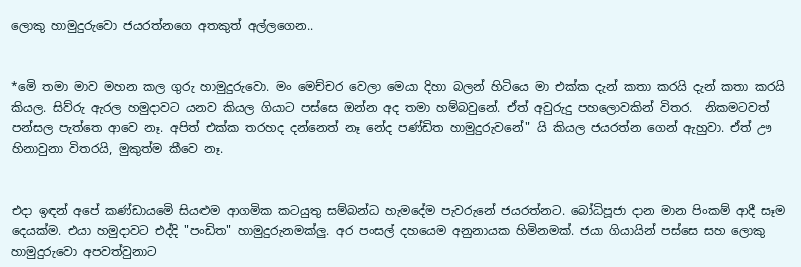ලොකු හාමුදුරුවො ජයරත්නගෙ අතකුත් අල්ලගෙන..


*මෙි තමා මාව මහන කල ගුරු හාමුදුරුවො. මං මෙච්චර වෙලා මෙයා දිහා බලන් හිටියෙ මා එක්ක දැන් කතා කරයි දැන් කතා කරයි කියල. සිව්රු ඇරල හමුදාවට යනව කියල ගියාට පස්සෙ ඔන්න අද තමා හම්බවුනේ. ඒත් අවුරුදු පහලොවකින් විතර.  නිකමටවත් පන්සල පැත්තෙ ආවෙ නෑ. අපිත් එක්ක තරහද දන්නෙත් නෑ නේද පණ්ඩිත හාමුදුරුවනේ" යි කියල ජයරත්න ගෙන් ඇහුවා. ඒත් ඌ හිනාවුනා විතරයි, මුකුත්ම කීවෙ නෑ.


එදා ඉඳන් අපේ කණ්ඩායමෙි සියළුම ආගමික කටයුතු සම්බන්ධ හැමදේම පැවරුනේ ජයරත්නට. බෝධිපූජා දාන මාන පිංකම් ආදී සෑම දෙයක්ම. එයා හමුදාවට එද්දි "පංඩිත" හාමුදුරුනමක්ලු. අර පංසල් දහයෙම අනුනායක හිමිනමක්. ජයා ගියායින් පස්සෙ සහ ලොකු හාමුදුරුවො අපවත්වුනාට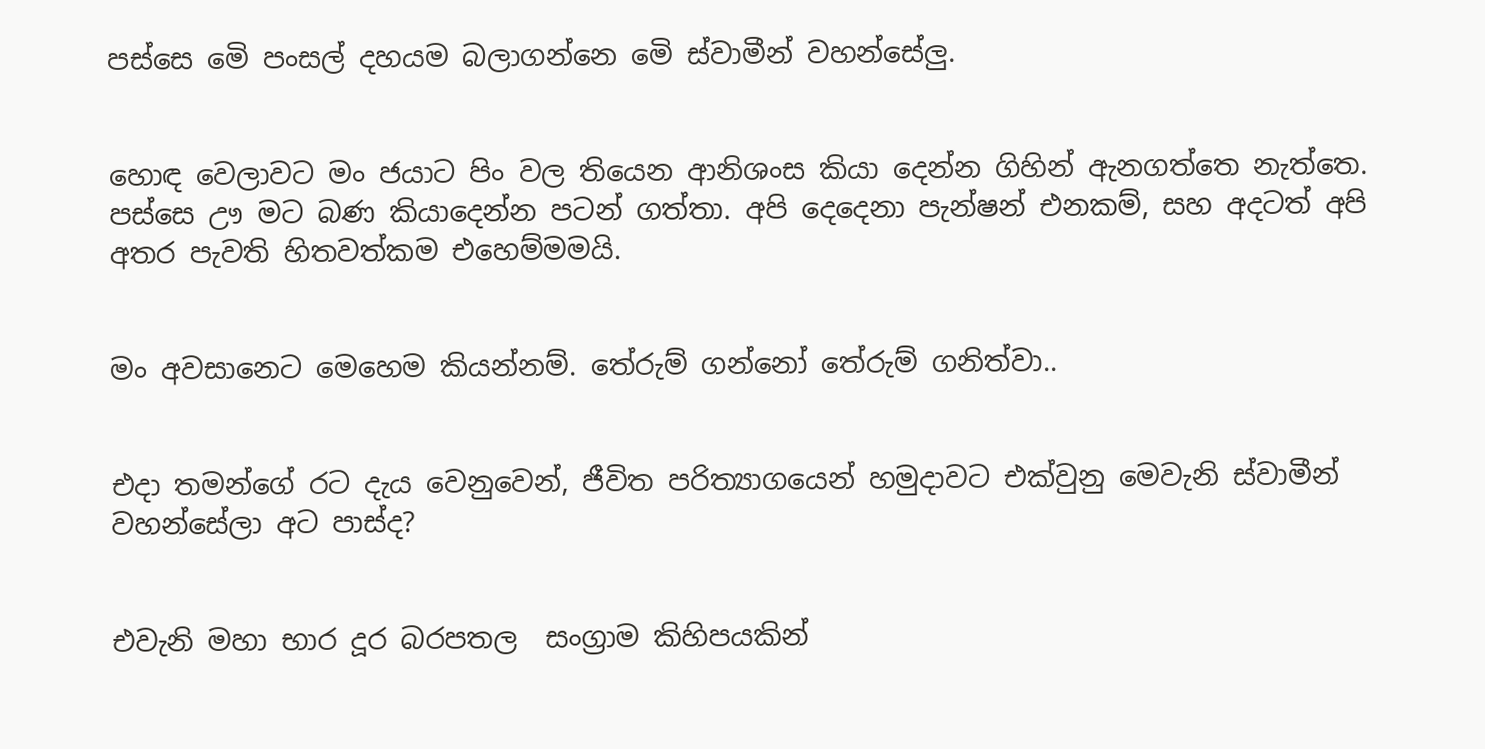පස්සෙ මෙි පංසල් දහයම බලාගන්නෙ මෙි ස්වාමීන් වහන්සේලු.


හොඳ වෙලාවට මං ජයාට පිං වල තියෙන ආනිශංස කියා දෙන්න ගිහින් ඇනගත්තෙ නැත්තෙ. පස්සෙ ඌ මට බණ කියාදෙන්න පටන් ගත්තා. අපි දෙදෙනා පැන්ෂන් එනකම්, සහ අදටත් අපි අතර පැවති හිතවත්කම එහෙම්මමයි.


මං අවසානෙට මෙහෙම කියන්නම්. තේරුම් ගන්නෝ තේරුම් ගනිත්වා..


එදා තමන්ගේ රට දැය වෙනුවෙන්, ජීවිත පරිත්‍යාගයෙන් හමුදාවට එක්වුනු මෙවැනි ස්වාමීන් වහන්සේලා අට පාස්ද?


එවැනි මහා භාර දූර බරපතල  සංග්‍රාම කිහිපයකින්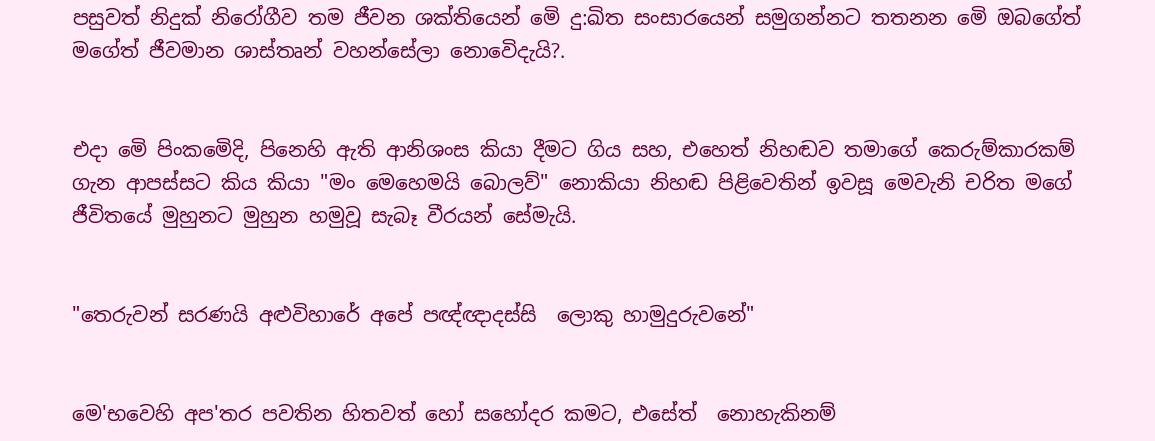පසුවත් නිදුක් නිරෝගීව තම ජීවන ශක්තියෙන් මෙි දු:ඛිත සංසාරයෙන් සමුගන්නට තතනන මෙි ඔබගේත් මගේත් ජීවමාන ශාස්තෘන් වහන්සේලා නොවෙිදැයි?.


එදා මෙි පිංකමෙිදි, පිනෙහි ඇති ආනිශංස කියා දීමට ගිය සහ, එහෙත් නිහඬව තමාගේ කෙරුම්කාරකම් ගැන ආපස්සට කිය කියා "මං මෙහෙමයි බොලව්" නොකියා නිහඬ පිළිවෙතින් ඉවසූ මෙවැනි චරිත මගේ ජීවිතයේ මුහුනට මුහුන හමුවූ සැබෑ වීරයන් සේමැයි.


"තෙරුවන් සරණයි අළුවිහාරේ අපේ පඥ්ඥාදස්සි  ලොකු හාමුදුරුවනේ"


මෙ'භවෙහි අප'තර පවතින හිතවත් හෝ සහෝදර කමට, එසේත්  නොහැකිනම්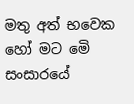මතු අත් භවෙක හෝ මට මෙි සංසාරයේ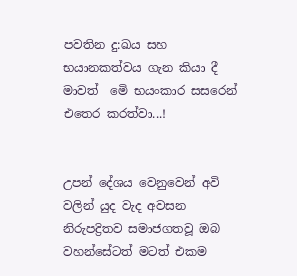පවතින දු:ඛය සහ භයානකත්වය ගැන කියා දී මාවත්  මෙි භයංකාර සසරෙන් එතෙර කරත්වා...!


උපන් දේශය වෙනුවෙන් අවි වලින් යුද වැද අවසන නිරුපද්‍රිතව සමාජගතවූ ඔබ වහන්සේටත් මටත් එකම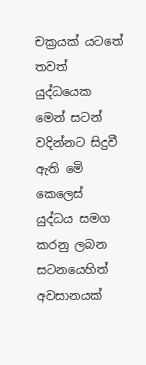චක්‍රයක් යටතේ තවත් යුද්ධයෙක මෙන් සටන් වදින්නට සිදුවී ඇති මෙි කෙලෙස් යුද්ධය සමග කරනු ලබන සටනයෙහිත් අවසානයක්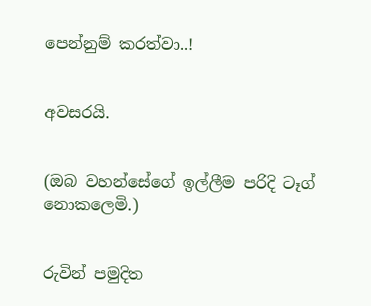පෙන්නුම් කරත්වා..!


අවසරයි.


(ඔබ වහන්සේගේ ඉල්ලීම පරිදි ටෑග් නොකලෙමි.)


රුවින් පමුදිත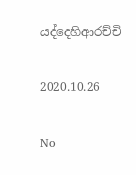යද්දෙහිආරච්චි

2020.10.26

No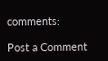comments:

Post a Comment